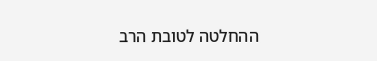ההחלטה לטובת הרב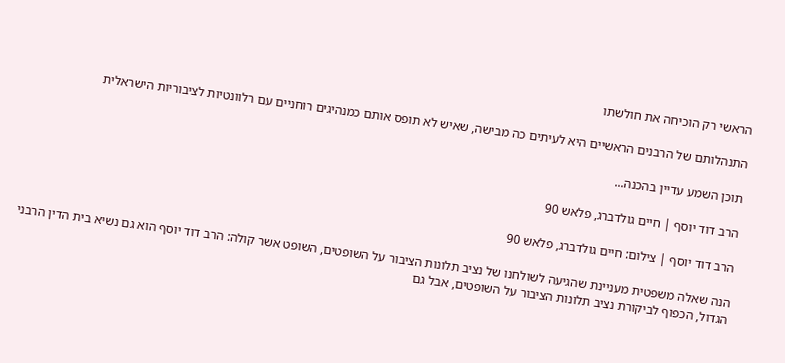הראשי רק הוכיחה את חולשתו

התנהלותם של הרבנים הראשיים היא לעיתים כה מבישה, שאיש לא תופס אותם כמנהיגים רוחניים עם רלוונטיות לציבוריות הישראלית

תוכן השמע עדיין בהכנה...

הרב דוד יוסף | חיים גולדברג, פלאש 90

הרב דוד יוסף | צילום: חיים גולדברג, פלאש 90

הנה שאלה משפטית מעניינת שהגיעה לשולחנו של נציב תלונות הציבור על השופטים, השופט אשר קולה: הרב דוד יוסף הוא גם נשיא בית הדין הרבני הגדול, הכפוף לביקורת נציב תלונות הציבור על השופטים, אבל גם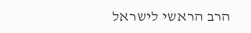הרב הראשי לישראל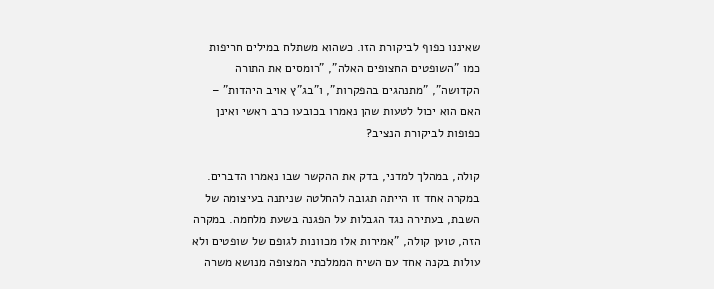שאיננו כפוף לביקורת הזו. כשהוא משתלח במילים חריפות כמו "השופטים החצופים האלה", "רומסים את התורה הקדושה", "מתנהגים בהפקרות", ו"בג"ץ אויב היהדות" – האם הוא יכול לטעות שהן נאמרו בכובעו כרב ראשי ואינן כפופות לביקורת הנציב?

קולה, במהלך למדני, בדק את ההקשר שבו נאמרו הדברים. במקרה אחד זו הייתה תגובה להחלטה שניתנה בעיצומה של השבת, בעתירה נגד הגבלות על הפגנה בשעת מלחמה. במקרה הזה, טוען קולה, "אמירות אלו מכוונות לגופם של שופטים ולא עולות בקנה אחד עם השיח הממלכתי המצופה מנושא משרה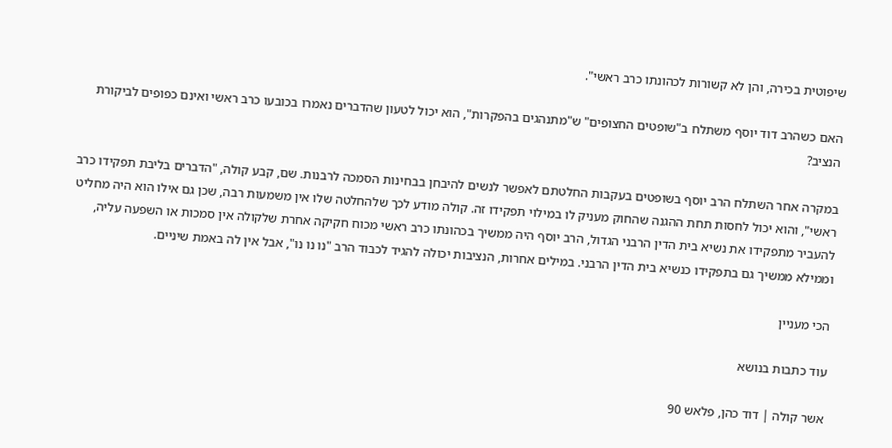שיפוטית בכירה, והן לא קשורות לכהונתו כרב ראשי".

האם כשהרב דוד יוסף משתלח ב"שופטים החצופים" ש"מתנהגים בהפקרות", הוא יכול לטעון שהדברים נאמרו בכובעו כרב ראשי ואינם כפופים לביקורת הנציב?

במקרה אחר השתלח הרב יוסף בשופטים בעקבות החלטתם לאפשר לנשים להיבחן בבחינות הסמכה לרבנות. שם, קבע קולה, "הדברים בליבת תפקידו כרב ראשי", והוא יכול לחסות תחת ההגנה שהחוק מעניק לו במילוי תפקידו זה. קולה מודע לכך שלהחלטה שלו אין משמעות רבה, שכן גם אילו הוא היה מחליט להעביר מתפקידו את נשיא בית הדין הרבני הגדול, הרב יוסף היה ממשיך בכהונתו כרב ראשי מכוח חקיקה אחרת שלקולה אין סמכות או השפעה עליה, וממילא ממשיך גם בתפקידו כנשיא בית הדין הרבני. במילים אחרות, הנציבות יכולה להגיד לכבוד הרב "נו נו נו", אבל אין לה באמת שיניים.

הכי מעניין

עוד כתבות בנושא

אשר קולה | דוד כהן, פלאש 90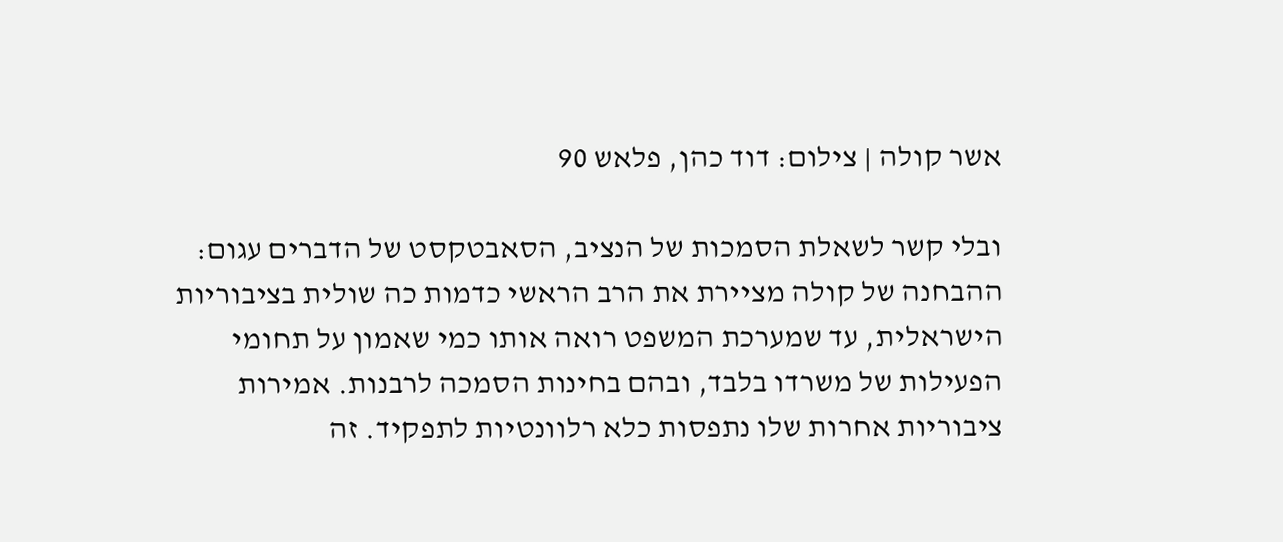אשר קולה | צילום: דוד כהן, פלאש 90

ובלי קשר לשאלת הסמכות של הנציב, הסאבטקסט של הדברים עגום: ההבחנה של קולה מציירת את הרב הראשי כדמות כה שולית בציבוריות הישראלית, עד שמערכת המשפט רואה אותו כמי שאמון על תחומי הפעילות של משרדו בלבד, ובהם בחינות הסמכה לרבנות. אמירות ציבוריות אחרות שלו נתפסות כלא רלוונטיות לתפקיד. זה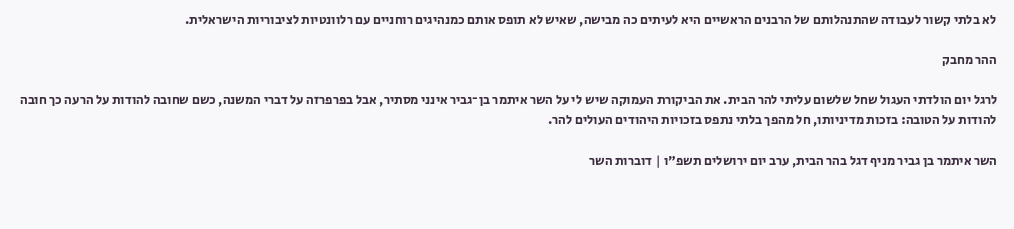לא בלתי קשור לעבודה שהתנהלותם של הרבנים הראשיים היא לעיתים כה מבישה, שאיש לא תופס אותם כמנהיגים רוחניים עם רלוונטיות לציבוריות הישראלית.

ההר מחבק

לרגל יום הולדתי העגול שחל שלשום עליתי להר הבית. את הביקורת העמוקה שיש לי על השר איתמר בן־גביר אינני מסתיר, אבל בפרפרזה על דברי המשנה, כשם שחובה להודות על הרעה כך חובה להודות על הטובה: בזכות מדיניותו, חל מהפך בלתי נתפס בזכויות היהודים העולים להר.

השר איתמר בן גביר מניף דגל בהר הבית, ערב יום ירושלים תשפ"ו | דוברות השר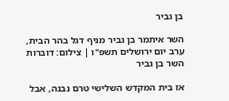בן גביר

השר איתמר בן גביר מניף דגל בהר הבית, ערב יום ירושלים תשפ"ו | צילום: דוברות השר בן גביר

אז בית המקדש השלישי טרם נבנה, אבל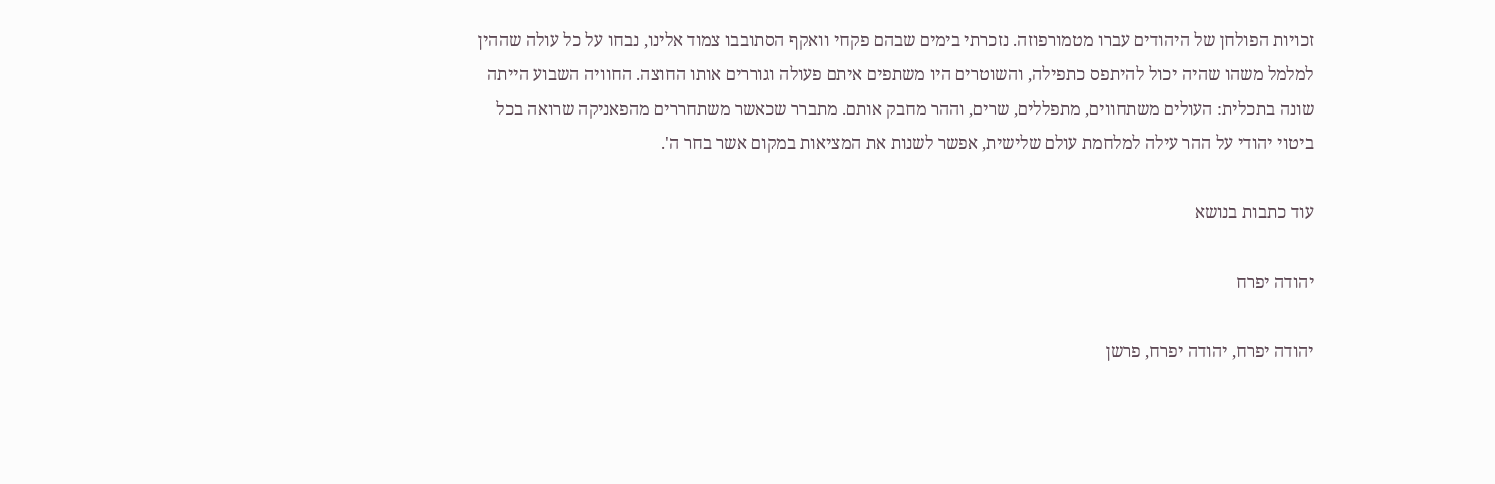זכויות הפולחן של היהודים עברו מטמורפוזה. נזכרתי בימים שבהם פקחי וואקף הסתובבו צמוד אלינו, נבחו על כל עולה שההין למלמל משהו שהיה יכול להיתפס כתפילה, והשוטרים היו משתפים איתם פעולה וגוררים אותו החוצה. החוויה השבוע הייתה שונה בתכלית: העולים משתחווים, מתפללים, שרים, וההר מחבק אותם. מתברר שכאשר משתחררים מהפאניקה שרואה בכל ביטוי יהודי על ההר עילה למלחמת עולם שלישית, אפשר לשנות את המציאות במקום אשר בחר ה'.

עוד כתבות בנושא

יהודה יפרח

יהודה יפרח, יהודה יפרח, פרשן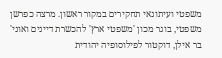משפטי ועיתונאי תחקירים במקור ראשון. מרצה כפרשן משפטי, בוגר מכון 'משפטי ארץ' להכשרת דיינים ואוני' בר אילן, דוקטור לפילוסופיה יהודית